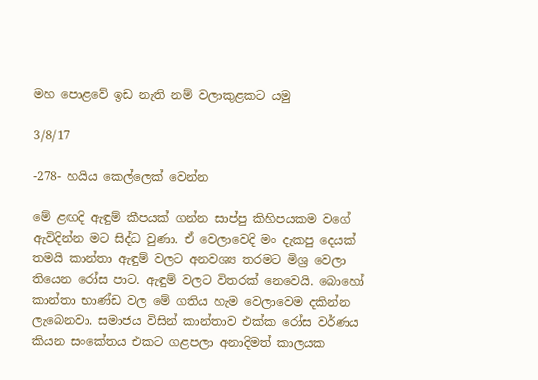මහ පොළවේ ඉඩ නැති නම් වලාකුළකට යමු

3/8/17

-278- හයිය කෙල්ලෙක් වෙන්න

මේ ළඟදි ඇඳුම් කීපයක් ගන්න සාප්පු කිහිපයකම වගේ ඇවිදින්න මට සිද්ධ වුණා. ඒ වෙලාවෙදි මං දැකපු දෙයක් තමයි කාන්තා ඇඳුම් වලට අනවශ්‍ය තරමට මිශ්‍ර වෙලා තියෙන රෝස පාට. ඇඳුම් වලට විතරක් නෙවෙයි. බොහෝ කාන්තා භාණ්ඩ වල මේ ගතිය හැම වෙලාවෙම දකින්න ලැබෙනවා. සමාජය විසින් කාන්තාව එක්ක රෝස වර්ණය කියන සංකේතය එකට ගළපලා අනාදිමත් කාලයක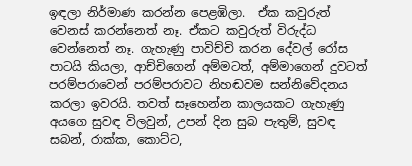ඉඳලා නිර්මාණ කරන්න පෙළඹිලා.  ඒක කවුරුත් වෙනස් කරන්නෙත් නෑ. ඒකට කවුරුත් විරුද්ධ වෙන්නෙත් නෑ. ගැහැණු පාවිච්චි කරන දේවල් රෝස පාටයි කියලා, ආච්චිගෙන් අම්මටත්, අම්මාගෙන් දුවටත් පරම්පරාවෙන් පරම්පරාවට නිහඬවම සන්නිවේදනය කරලා ඉවරයි. තවත් සෑහෙන්න කාලයකට ගැහැණු අයගෙ සුවඳ විලවුන්, උපන් දින සුබ පැතුම්, සුවඳ සබන්, රාක්ක, කොට්ට,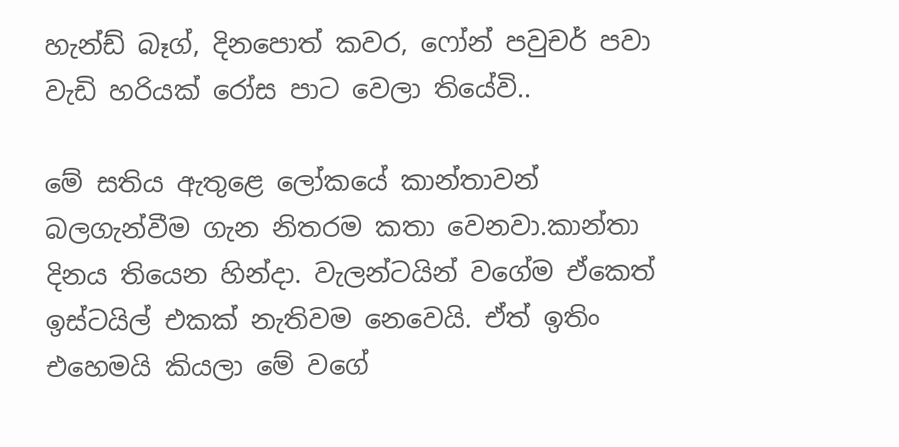හැන්ඩ් බෑග්, දිනපොත් කවර, ෆෝන් පවුචර් පවා වැඩි හරියක් රෝස පාට වෙලා තියේවි..

මේ සතිය ඇතුළෙ ලෝකයේ කාන්තාවන් බලගැන්වීම ගැන නිතරම කතා වෙනවා.කාන්තා දිනය තියෙන හින්දා. වැලන්ටයින් වගේම ඒකෙත් ඉස්ටයිල් එකක් නැතිවම නෙවෙයි. ඒත් ඉතිං එහෙමයි කියලා මේ වගේ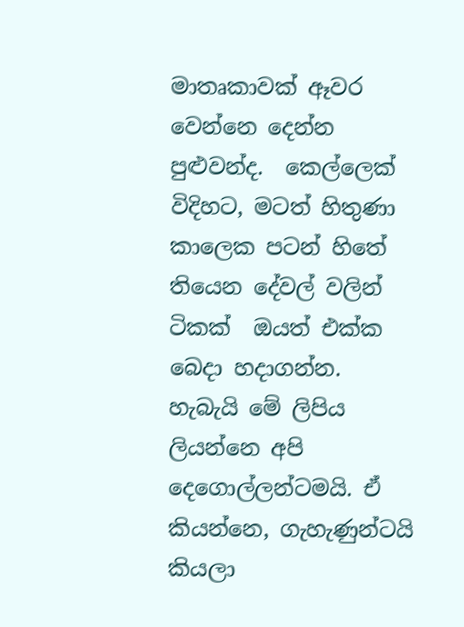මාතෘකාවක් ඈවර වෙන්නෙ දෙන්න පුළුවන්ද.  කෙල්ලෙක් විදිහට, මටත් හිතුණා කාලෙක පටන් හිතේ තියෙන දේවල් වලින් ටිකක්  ඔයත් එක්ක බෙදා හදාගන්න. හැබැයි මේ ලිපිය ලියන්නෙ අපි දෙගොල්ලන්ටමයි. ඒ කියන්නෙ, ගැහැණුන්ටයි කියලා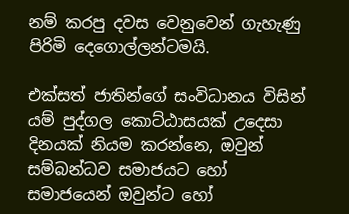නම් කරපු දවස වෙනුවෙන් ගැහැණු පිරිමි දෙගොල්ලන්ටමයි.

එක්සත් ජාතින්ගේ සංවිධානය විසින් යම් පුද්ගල කොට්ඨාසයක් උදෙසා දිනයක් නියම කරන්නෙ, ඔවුන් සම්බන්ධව සමාජයට හෝ සමාජයෙන් ඔවුන්ට හෝ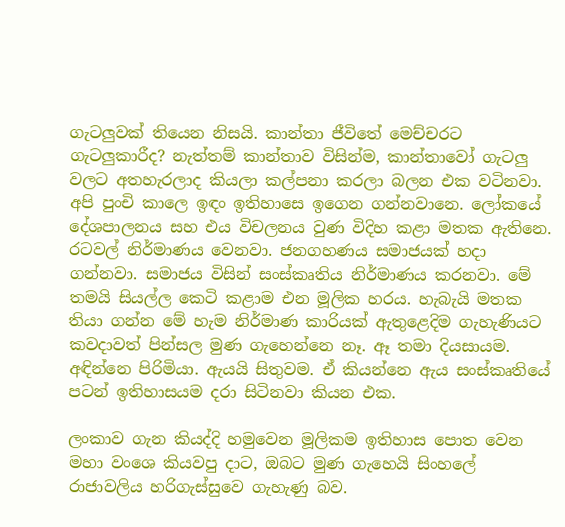ගැටලුවක් තියෙන නිසයි. කාන්තා ජීවිතේ මෙච්චරට ගැටලුකාරීද? නැත්තම් කාන්තාව විසින්ම, කාන්තාවෝ ගැටලු වලට අතහැරලාද කියලා කල්පනා කරලා බලන එක වටිනවා. අපි පුංචි කාලෙ ඉඳං ඉතිහාසෙ ඉගෙන ගන්නවානෙ. ලෝකයේ දේශපාලනය සහ එය විචලනය වුණ විදිහ කළා මතක ඇතිනෙ. රටවල් නිර්මාණය වෙනවා. ජනගහණය සමාජයක් හදා ගන්නවා. සමාජය විසින් සංස්කෘතිය නිර්මාණය කරනවා. මේ තමයි සියල්ල කෙටි කළාම එන මූලික හරය. හැබැයි මතක තියා ගන්න මේ හැම නිර්මාණ කාරියක් ඇතුළෙදිම ගැහැණියට කවදාවත් පින්සල මුණ ගැහෙන්නෙ නෑ. ඈ තමා දියසායම. අඳින්නෙ පිරිමියා. ඇයයි සිතුවම. ඒ කියන්නෙ ඇය සංස්කෘතියේ පටන් ඉතිහාසයම දරා සිටිනවා කියන එක.

ලංකාව ගැන කියද්දි හමුවෙන මූලිකම ඉතිහාස පොත වෙන මහා වංශෙ කියවපු දාට, ඔබට මුණ ගැහෙයි සිංහලේ රාජාවලිය හරිගැස්සුවෙ ගැහැණු බව.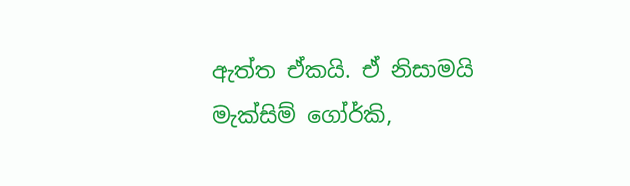ඇත්ත ඒකයි. ඒ නිසාමයි මැක්සිම් ගෝර්කි,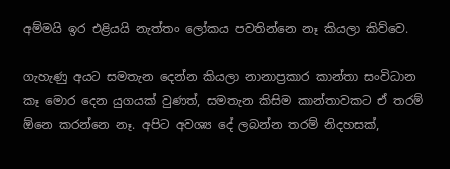අම්මයි ඉර එළියයි නැත්තං ලෝකය පවතින්නෙ නෑ කියලා කිව්වෙ.

ගැහැණු අයට සමතැන දෙන්න කියලා නානාප්‍රකාර කාන්තා සංවිධාන කෑ මොර දෙන යුගයක් වුණත්, සමතැන කිසිම කාන්තාවකට ඒ තරම් ඕනෙ කරන්නෙ නෑ. අපිට අවශ්‍ය දේ ලබන්න තරම් නිදහසක්,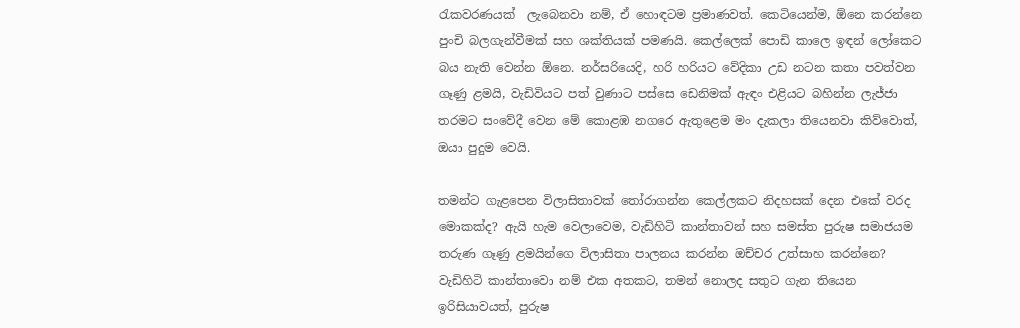රැකවරණයක්  ලැබෙනවා නම්, ඒ හොඳටම ප්‍රමාණවත්. කෙටියෙන්ම, ඕනෙ කරන්නෙ පුංචි බලගැන්වීමක් සහ ශක්තියක් පමණයි. කෙල්ලෙක් පොඩි කාලෙ ඉඳන් ලෝකෙට බය නැති වෙන්න ඕනෙ. නර්සරියෙදි, හරි හරියට වේදිකා උඩ නටන කතා පවත්වන ගෑණු ළමයි, වැඩිවියට පත් වුණාට පස්සෙ ඩෙනිමක් ඇඳං එළියට බහින්න ලැජ්ජා තරමට සංවේදී වෙන මේ කොළඹ නගරෙ ඇතුළෙම මං දැකලා තියෙනවා කිව්වොත්, ඔයා පුදුම වෙයි.

තමන්ට ගැළපෙන විලාසිතාවක් තෝරාගන්න කෙල්ලකට නිදහසක් දෙන එකේ වරද මොකක්ද? ඇයි හැම වෙලාවෙම, වැඩිහිටි කාන්තාවන් සහ සමස්ත පුරුෂ සමාජයම තරුණ ගෑණු ළමයින්ගෙ විලාසිතා පාලනය කරන්න ඔච්චර උත්සාහ කරන්නෙ? වැඩිහිටි කාන්තාවො නම් එක අතකට, තමන් නොලද සතුට ගැන තියෙන ඉරිසියාවයත්, පුරුෂ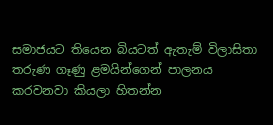සමාජයට තියෙන බියටත් ඇතැම් විලාසිතා තරුණ ගෑණු ළමයින්ගෙන් පාලනය කරවනවා කියලා හිතන්න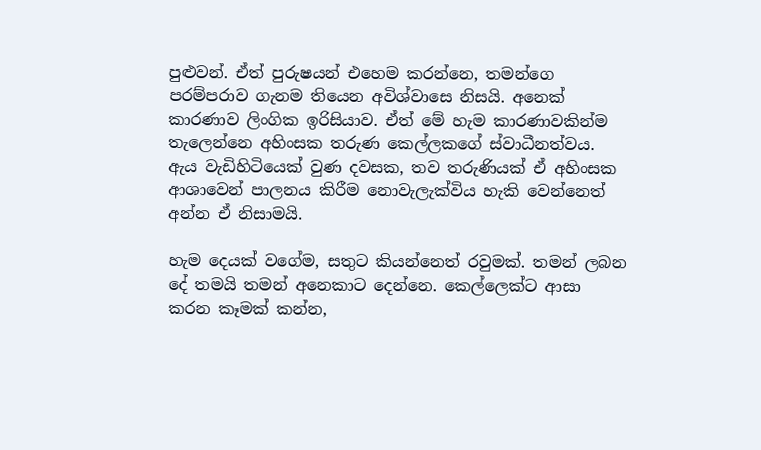පුළුවන්. ඒත් පුරුෂයන් එහෙම කරන්නෙ, තමන්ගෙ පරම්පරාව ගැනම තියෙන අවිශ්වාසෙ නිසයි. අනෙක් කාරණාව ලිංගික ඉරිසියාව. ඒත් මේ හැම කාරණාවකින්ම තැලෙන්නෙ අහිංසක තරුණ කෙල්ලකගේ ස්වාධීනත්වය. ඇය වැඩිහිටියෙක් වුණ දවසක, තව තරුණියක් ඒ අහිංසක ආශාවෙන් පාලනය කිරීම නොවැලැක්විය හැකි වෙන්නෙත් අන්න ඒ නිසාමයි.

හැම දෙයක් වගේම, සතුට කියන්නෙත් රවුමක්. තමන් ලබන දේ තමයි තමන් අනෙකාට දෙන්නෙ. කෙල්ලෙක්ට ආසා කරන කෑමක් කන්න,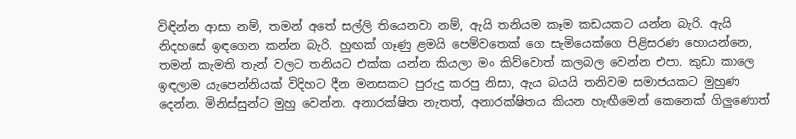විඳින්න ආසා නම්, තමන් අතේ සල්ලි තියෙනවා නම්, ඇයි තනියම කෑම කඩයකට යන්න බැරි. ඇයි නිදහසේ ඉඳගෙන කන්න බැරි. හුඟක් ගෑණු ළමයි පෙම්වතෙක් ගෙ සැමියෙක්ගෙ පිළිසරණ හොයන්නෙ, තමන් කැමති තැන් වලට තනියට එක්ක යන්න කියලා මං කිව්වොත් කලබල වෙන්න එපා. කුඩා කාලෙ ඉඳලාම යැපෙන්නියක් විදිහට දීන මනසකට පුරුදු කරපු නිසා, ඇය බයයි තනිවම සමාජයකට මුහුණ දෙන්න. මිනිස්සුන්ට මුහු වෙන්න. අනාරක්ෂිත නැතත්, අනාරක්ෂිතය කියන හැඟීමෙන් කෙනෙක් ගිලුණොත්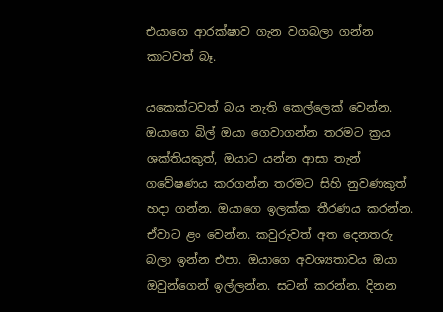එයාගෙ ආරක්ෂාව ගැන වගබලා ගන්න කාටවත් බෑ.

යකෙක්ටවත් බය නැති කෙල්ලෙක් වෙන්න.  ඔයාගෙ බිල් ඔයා ගෙවාගන්න තරමට ක්‍රය ශක්තියකුත්, ඔයාට යන්න ආසා තැන්  ගවේෂණය කරගන්න තරමට සිහි නුවණකුත් හදා ගන්න. ඔයාගෙ ඉලක්ක තීරණය කරන්න. ඒවාට ළං වෙන්න. කවුරුවත් අත දෙනතරු බලා ඉන්න එපා. ඔයාගෙ අවශ්‍යතාවය ඔයා ඔවුන්ගෙන් ඉල්ලන්න. සටන් කරන්න. දිනන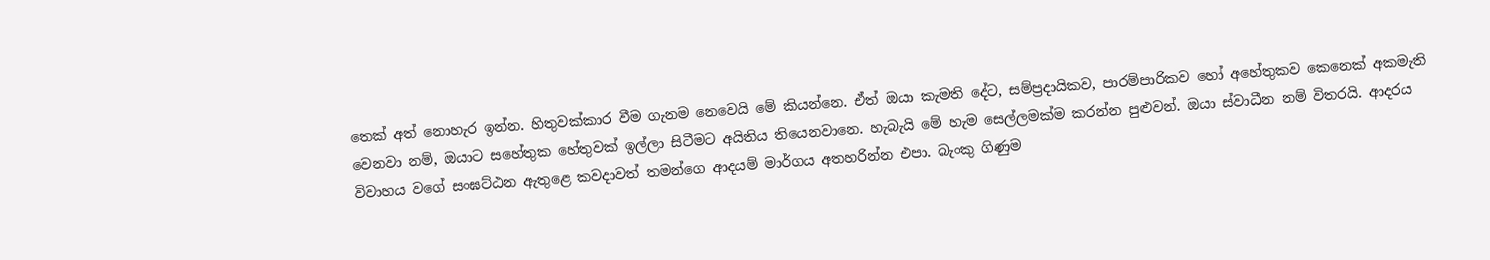තෙක් අත් නොහැර ඉන්න. හිතුවක්කාර වීම ගැනම නෙවෙයි මේ කියන්නෙ. ඒත් ඔයා කැමති දේට, සම්ප්‍රදායිකව, පාරම්පාරිකව හෝ අහේතුකව කෙනෙක් අකමැති වෙනවා නම්, ඔයාට සහේතුක හේතුවක් ඉල්ලා සිටීමට අයිතිය තියෙනවානෙ. හැබැයි මේ හැම සෙල්ලමක්ම කරන්න පුළුවන්. ඔයා ස්වාධීන නම් විතරයි. ආදරය විවාහය වගේ සංඝට්ඨන ඇතුළෙ කවදාවත් තමන්ගෙ ආදයම් මාර්ගය අතහරින්න එපා. බැංකු ගිණුම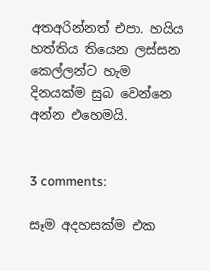අතඅරින්නත් එපා. හයිය හත්තිය තියෙන ලස්සන කෙල්ලන්ට හැම දිනයක්ම සුබ වෙන්නෙ අන්න එහෙමයි.


3 comments:

සෑම අදහසක්ම එක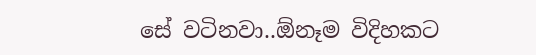සේ වටිනවා..ඕනෑම විදිහකට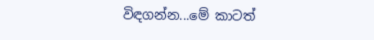විඳගන්න...මේ කාටත්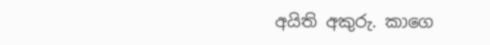අයිති අකුරු. කාගෙ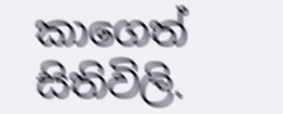කාගෙත් සිතිවිලි.